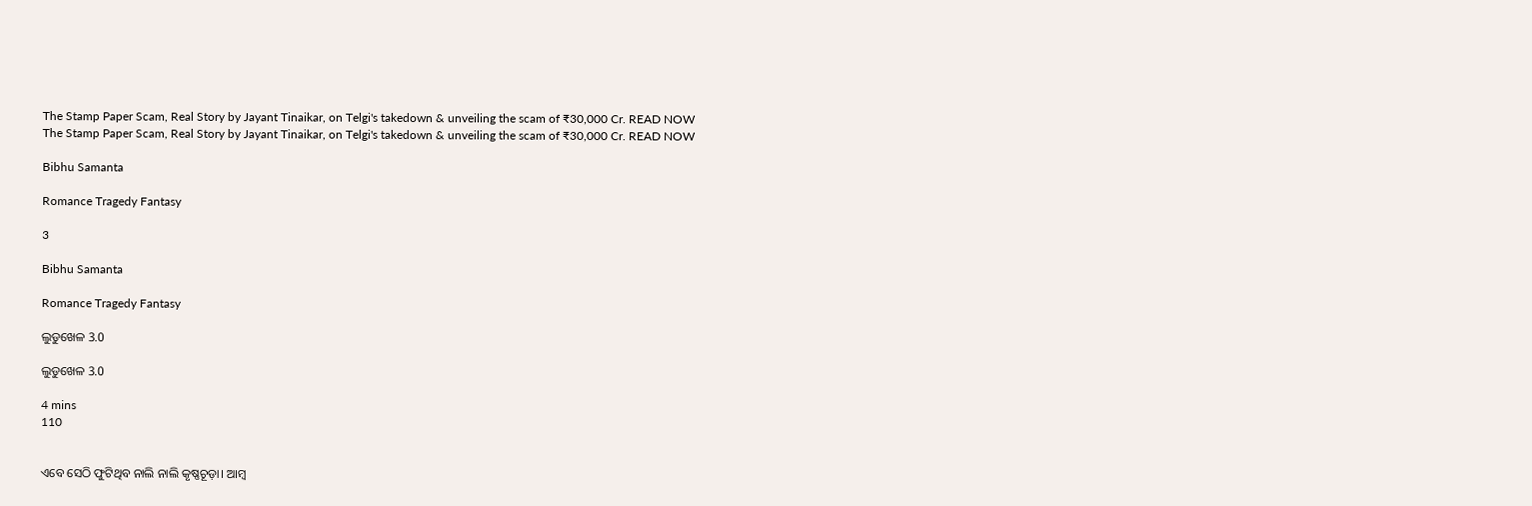The Stamp Paper Scam, Real Story by Jayant Tinaikar, on Telgi's takedown & unveiling the scam of ₹30,000 Cr. READ NOW
The Stamp Paper Scam, Real Story by Jayant Tinaikar, on Telgi's takedown & unveiling the scam of ₹30,000 Cr. READ NOW

Bibhu Samanta

Romance Tragedy Fantasy

3

Bibhu Samanta

Romance Tragedy Fantasy

ଲୁଡୁଖେଳ 3.0

ଲୁଡୁଖେଳ 3.0

4 mins
110


ଏବେ ସେଠି ଫୁଟିଥିବ ନାଲି ନାଲି କୃଷ୍ଣଚୂଡ଼ା। ଆମ୍ବ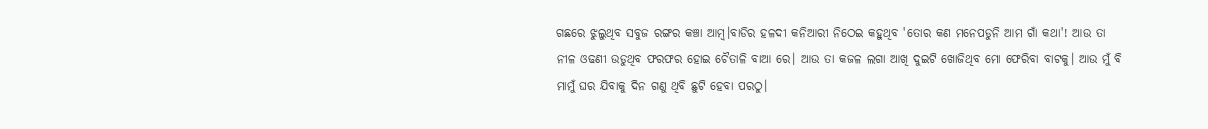ଗଛରେ ଝୁଲୁଥିବ ସବୁଜ ରଙ୍ଗର କଞ୍ଚା ଆମ୍ବ।ବାଡିର ହଳଦୀ କନିଆରୀ ନିଠେଇ କହୁଥିବ 'ତୋର କଣ ମନେପଡୁନି ଆମ ଗାଁ କଥା'! ଆଉ ତା ନୀଳ ଓଢଣୀ ଉଡୁଥିବ ଫରଫର ହୋଇ ଚୈତାଳି ବାଆ ରେ। ଆଉ ତା କଜଳ ଲଗା ଆଖି ଦୁଇଟି ଖୋଜିଥିବ ମୋ ଫେରିବା ବାଟକୁ। ଆଉ ମୁଁ ବି ମାମୁଁ ଘର ଯିବାକୁ ଦିନ ଗଣୁ ଥିବି ଛୁଟି ହେବା ପରଠୁ।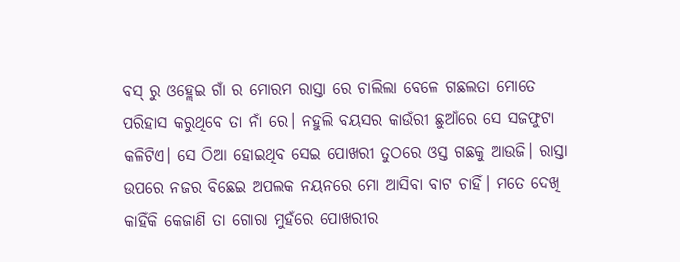ବସ୍ ରୁ ଓହ୍ଲେଇ ଗାଁ ର ମୋରମ ରାସ୍ତା ରେ ଚାଲିଲା ବେଳେ ଗଛଲତା ମୋତେ ପରିହାସ କରୁଥିବେ ତା ନାଁ ରେ। ନହୁଲି ବୟସର କାଉଁରୀ ଛୁଆଁରେ ସେ ସଜଫୁଟା କଳିଟିଏ। ସେ ଠିଆ ହୋଇଥିବ ସେଇ ପୋଖରୀ ତୁଠରେ ଓସ୍ତ ଗଛକୁ ଆଉଜି। ରାସ୍ତା ଉପରେ ନଜର ବିଛେଇ ଅପଲକ ନୟନରେ ମୋ ଆସିବା ବାଟ ଚାହିଁ। ମତେ ଦେଖି କାହିଁକି କେଜାଣି ତା ଗୋରା ମୁହଁରେ ପୋଖରୀର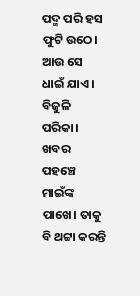ପଦ୍ମ ପରି ହସ ଫୁଟି ଉଠେ। ଆଉ ସେ ଧାଇଁ ଯାଏ। ବିଜୁଳି ପରିକା। ଖବର ପହଞ୍ଚେ ମାଇଁଙ୍କ ପାଖେ। ତାକୁ ବି ଥଟ୍ଟା କରନ୍ତି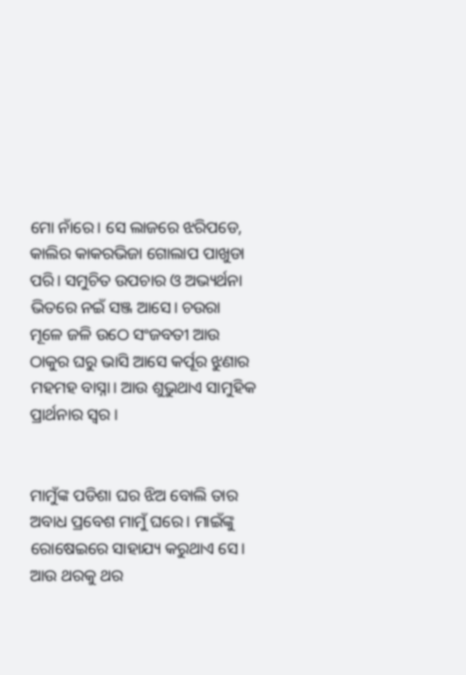ମୋ ନାଁରେ। ସେ ଲାଜରେ ଝରିପଡେ, କାଲିର କାକରଭିଜା ଗୋଲାପ ପାଖୁଡା ପରି। ସମୁଚିତ ଉପଚାର ଓ ଅଭ୍ୟର୍ଥନା ଭିତରେ ନଇଁ ସଞ୍ଜ ଆସେ। ଚଉରା ମୂଳେ ଜଳି ଉଠେ ସଂଜବତୀ ଆଉ ଠାକୁର ଘରୁ ଭାସି ଆସେ କର୍ପୂର ଝୁଣାର ମହମହ ବାସ୍ନା। ଆଉ ଶୁଭୁଥାଏ ସାମୁହିକ ପ୍ରାର୍ଥନାର ସ୍ୱର ।


ମାମୁଁଙ୍କ ପଡିଶା ଘର ଝିଅ ବୋଲି ତାର ଅବାଧ ପ୍ରବେଶ ମାମୁଁ ଘରେ। ମାଇଁଙ୍କୁ ରୋଷେଇରେ ସାହାଯ୍ୟ କରୁଥାଏ ସେ। ଆଉ ଥରକୁ ଥର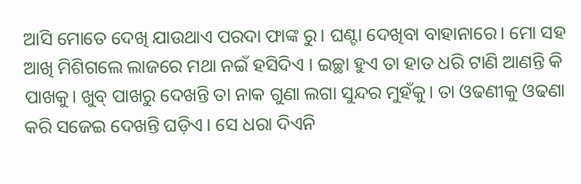ଆସି ମୋତେ ଦେଖି ଯାଉଥାଏ ପରଦା ଫାଙ୍କ ରୁ। ଘଣ୍ଟା ଦେଖିବା ବାହାନାରେ। ମୋ ସହ ଆଖି ମିଶିଗଲେ ଲାଜରେ ମଥା ନଇଁ ହସିଦିଏ । ଇଚ୍ଛା ହୁଏ ତା ହାତ ଧରି ଟାଣି ଆଣନ୍ତି କି ପାଖକୁ। ଖୁବ୍ ପାଖରୁ ଦେଖନ୍ତି ତା ନାକ ଗୁଣା ଲଗା ସୁନ୍ଦର ମୁହଁକୁ। ତା ଓଢଣୀକୁ ଓଢଣା କରି ସଜେଇ ଦେଖନ୍ତି ଘଡ଼ିଏ। ସେ ଧରା ଦିଏନି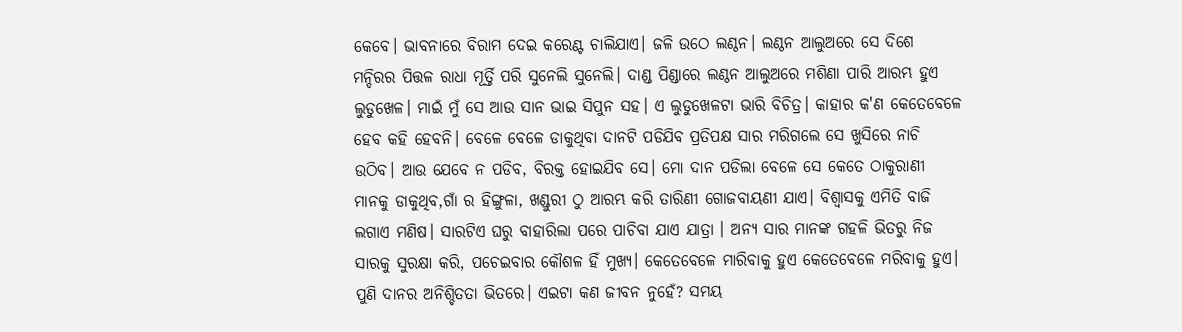କେବେ। ଭାବନାରେ ବିରାମ ଦେଇ କରେଣ୍ଟ ଚାଲିଯାଏ। ଜଳି ଉଠେ ଲଣ୍ଠନ। ଲଣ୍ଠନ ଆଲୁଅରେ ସେ ଦିଶେ ମନ୍ଦିରର ପିତ୍ତଳ ରାଧା ମୂର୍ତ୍ତି ପରି ସୁନେଲି ସୁନେଲି। ଦାଣ୍ଡ ପିଣ୍ଡାରେ ଲଣ୍ଠନ ଆଲୁଅରେ ମଶିଣା ପାରି ଆରମ୍ଭ ହୁଏ ଲୁଡୁଖେଳ। ମାଇଁ ମୁଁ ସେ ଆଉ ସାନ ଭାଇ ସିପୁନ ସହ। ଏ ଲୁଡୁଖେଳଟା ଭାରି ବିଚିତ୍ର। କାହାର କ'ଣ କେତେବେଳେ ହେବ କହି ହେବନି। ବେଳେ ବେଳେ ଡାକୁଥିବା ଦାନଟି ପଡିଯିବ ପ୍ରତିପକ୍ଷ ସାର ମରିଗଲେ ସେ ଖୁସିରେ ନାଚି ଉଠିବ। ଆଉ ଯେବେ ନ ପଡିବ, ବିରକ୍ତ ହୋଇଯିବ ସେ। ମୋ ଦାନ ପଡିଲା ବେଳେ ସେ କେତେ ଠାକୁରାଣୀ ମାନକୁ ଡାକୁଥିବ,ଗାଁ ର ହିଙ୍ଗୁଳା, ଖଣ୍ଡୁରୀ ଠୁ ଆରମ୍ଭ କରି ତାରିଣୀ ଗୋଜବାୟଣୀ ଯାଏ। ବିଶ୍ୱାସକୁ ଏମିତି ବାଜି ଲଗାଏ ମଣିଷ। ସାରଟିଏ ଘରୁ ବାହାରିଲା ପରେ ପାଚିବା ଯାଏ ଯାତ୍ରା । ଅନ୍ୟ ସାର ମାନଙ୍କ ଗହଳି ଭିତରୁ ନିଜ ସାରକୁ ସୁରକ୍ଷା କରି, ପଚେଇବାର କୌଶଳ ହିଁ ମୁଖ୍ୟ। କେତେବେଳେ ମାରିବାକୁ ହୁଏ କେତେବେଳେ ମରିବାକୁ ହୁଏ। ପୁଣି ଦାନର ଅନିଶ୍ଚିତତା ଭିତରେ। ଏଇଟା କଣ ଜୀବନ ନୁହେଁ? ସମୟ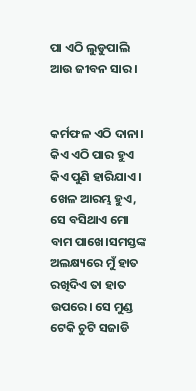ପା ଏଠି ଲୁଡୁପାଲି ଆଉ ଜୀବନ ସାର।


କର୍ମଫଳ ଏଠି ଦାନା। କିଏ ଏଠି ପାର ହୁଏ କିଏ ପୁଣି ହାରିଯାଏ। ଖେଳ ଆରମ୍ଭ ହୁଏ, ସେ ବସିଥାଏ ମୋ ବାମ ପାଖେ।ସମସ୍ତଙ୍କ ଅଲକ୍ଷ୍ୟରେ ମୁଁ ହାତ ରଖିଦିଏ ତା ହାତ ଉପରେ। ସେ ମୁଣ୍ଡ ଟେକି ଚୁଟି ସଜାଡି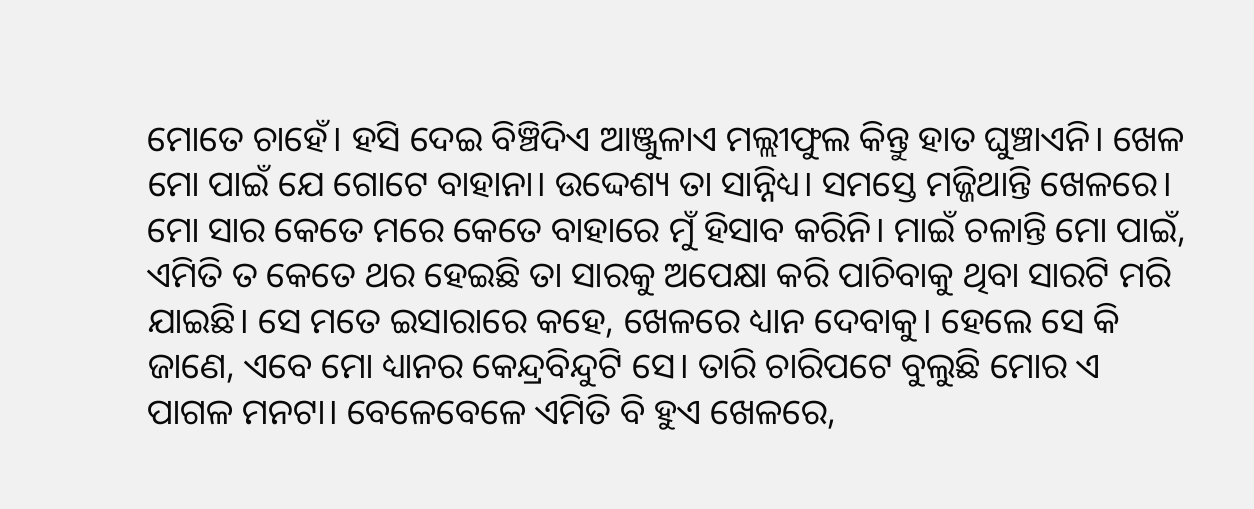ମୋତେ ଚାହେଁ। ହସି ଦେଇ ବିଞ୍ଚିଦିଏ ଆଞ୍ଜୁଳାଏ ମଲ୍ଲୀଫୁଲ କିନ୍ତୁ ହାତ ଘୁଞ୍ଚାଏନି। ଖେଳ ମୋ ପାଇଁ ଯେ ଗୋଟେ ବାହାନା। ଉଦ୍ଦେଶ୍ୟ ତା ସାନ୍ନିଧ୍ୟ। ସମସ୍ତେ ମଜ୍ଜିଥାନ୍ତି ଖେଳରେ। ମୋ ସାର କେତେ ମରେ କେତେ ବାହାରେ ମୁଁ ହିସାବ କରିନି। ମାଇଁ ଚଳାନ୍ତି ମୋ ପାଇଁ, ଏମିତି ତ କେତେ ଥର ହେଇଛି ତା ସାରକୁ ଅପେକ୍ଷା କରି ପାଚିବାକୁ ଥିବା ସାରଟି ମରି ଯାଇଛି। ସେ ମତେ ଇସାରାରେ କହେ, ଖେଳରେ ଧ୍ୟାନ ଦେବାକୁ। ହେଲେ ସେ କି ଜାଣେ, ଏବେ ମୋ ଧ୍ୟାନର କେନ୍ଦ୍ରବିନ୍ଦୁଟି ସେ। ତାରି ଚାରିପଟେ ବୁଲୁଛି ମୋର ଏ ପାଗଳ ମନଟା। ବେଳେବେଳେ ଏମିତି ବି ହୁଏ ଖେଳରେ,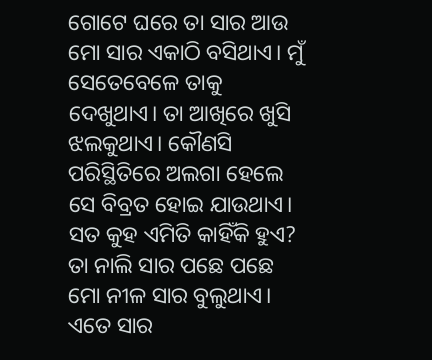ଗୋଟେ ଘରେ ତା ସାର ଆଉ ମୋ ସାର ଏକାଠି ବସିଥାଏ। ମୁଁ ସେତେବେଳେ ତାକୁ ଦେଖୁଥାଏ। ତା ଆଖିରେ ଖୁସି ଝଲକୁଥାଏ। କୌଣସି ପରିସ୍ଥିତିରେ ଅଲଗା ହେଲେ ସେ ବିବ୍ରତ ହୋଇ ଯାଉଥାଏ। ସତ କୁହ ଏମିତି କାହିଁକି ହୁଏ? ତା ନାଲି ସାର ପଛେ ପଛେ ମୋ ନୀଳ ସାର ବୁଲୁଥାଏ। ଏତେ ସାର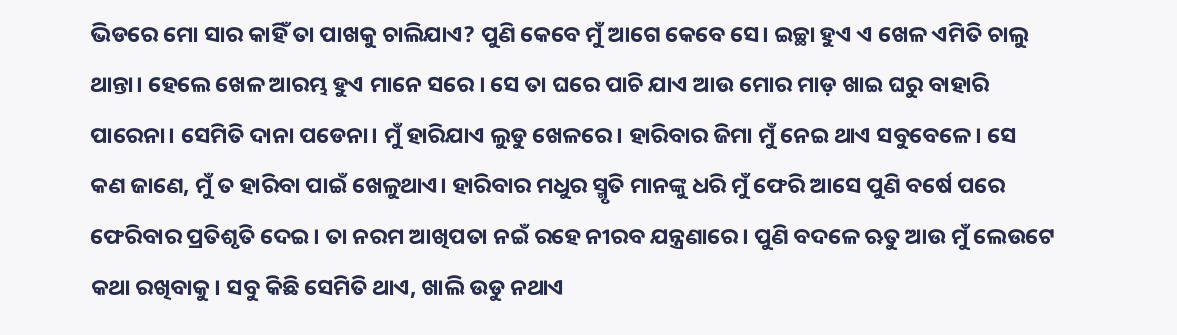ଭିଡରେ ମୋ ସାର କାହିଁ ତା ପାଖକୁ ଚାଲିଯାଏ? ପୁଣି କେବେ ମୁଁ ଆଗେ କେବେ ସେ। ଇଚ୍ଛା ହୁଏ ଏ ଖେଳ ଏମିତି ଚାଲୁ ଥାନ୍ତା। ହେଲେ ଖେଳ ଆରମ୍ଭ ହୁଏ ମାନେ ସରେ । ସେ ତା ଘରେ ପାଚି ଯାଏ ଆଉ ମୋର ମାଡ଼ ଖାଇ ଘରୁ ବାହାରି ପାରେନା। ସେମିତି ଦାନା ପଡେନା। ମୁଁ ହାରିଯାଏ ଲୁଡୁ ଖେଳରେ। ହାରିବାର ଜିମା ମୁଁ ନେଇ ଥାଏ ସବୁବେଳେ। ସେ କଣ ଜାଣେ, ମୁଁ ତ ହାରିବା ପାଇଁ ଖେଳୁଥାଏ। ହାରିବାର ମଧୁର ସ୍ମୃତି ମାନଙ୍କୁ ଧରି ମୁଁ ଫେରି ଆସେ ପୁଣି ବର୍ଷେ ପରେ ଫେରିବାର ପ୍ରତିଶୃତି ଦେଇ। ତା ନରମ ଆଖିପତା ନଇଁ ରହେ ନୀରବ ଯନ୍ତ୍ରଣାରେ। ପୁଣି ବଦଳେ ଋତୁ ଆଉ ମୁଁ ଲେଉଟେ କଥା ରଖିବାକୁ। ସବୁ କିଛି ସେମିତି ଥାଏ, ଖାଲି ଉଡୁ ନଥାଏ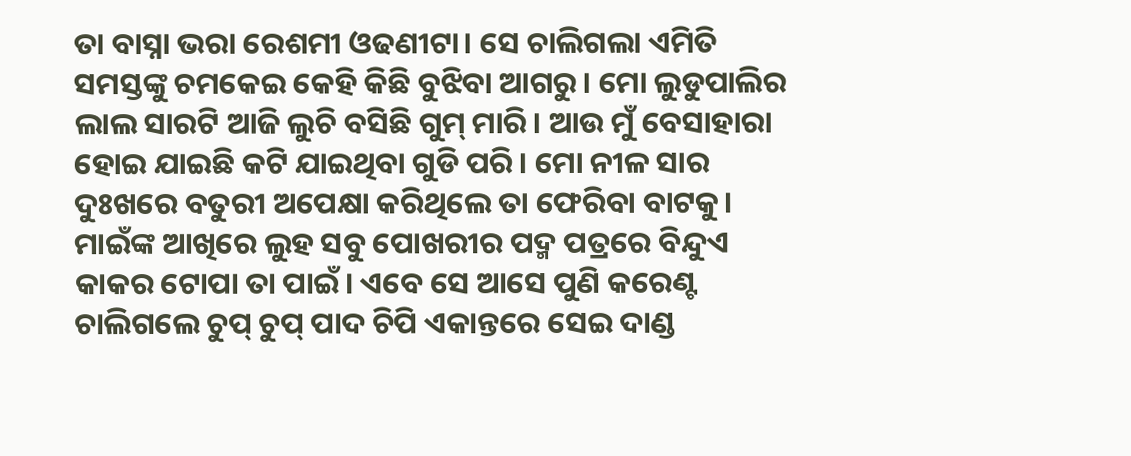ତା ବାସ୍ନା ଭରା ରେଶମୀ ଓଢଣୀଟା। ସେ ଚାଲିଗଲା ଏମିତି ସମସ୍ତଙ୍କୁ ଚମକେଇ କେହି କିଛି ବୁଝିବା ଆଗରୁ। ମୋ ଲୁଡୁପାଲିର ଲାଲ ସାରଟି ଆଜି ଲୁଚି ବସିଛି ଗୁମ୍ ମାରି। ଆଉ ମୁଁ ବେସାହାରା ହୋଇ ଯାଇଛି କଟି ଯାଇଥିବା ଗୁଡି ପରି। ମୋ ନୀଳ ସାର ଦୁଃଖରେ ବତୁରୀ ଅପେକ୍ଷା କରିଥିଲେ ତା ଫେରିବା ବାଟକୁ। ମାଇଁଙ୍କ ଆଖିରେ ଲୁହ ସବୁ ପୋଖରୀର ପଦ୍ମ ପତ୍ରରେ ବିନ୍ଦୁଏ କାକର ଟୋପା ତା ପାଇଁ। ଏବେ ସେ ଆସେ ପୁଣି କରେଣ୍ଟ ଚାଲିଗଲେ ଚୁପ୍ ଚୁପ୍ ପାଦ ଚିପି ଏକାନ୍ତରେ ସେଇ ଦାଣ୍ଡ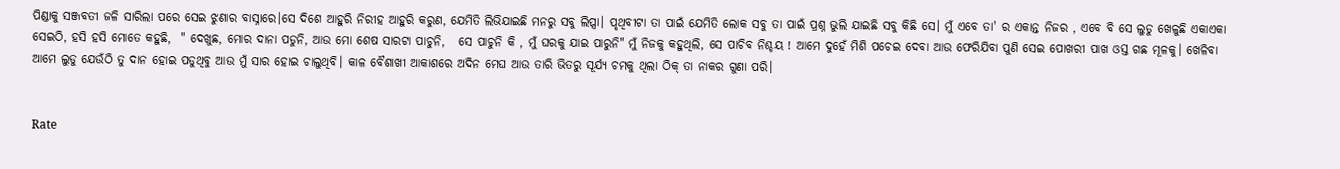ପିଣ୍ଡାକୁ ସଞ୍ଜବତୀ ଜଳି ସାରିଲା ପରେ ସେଇ ଝୁଣାର ବାସ୍ନାରେ।ସେ ଦିଶେ ଆହୁରି ନିରୀହ ଆହୁରି କରୁଣ, ଯେମିତି ଲିଭିଯାଇଛି ମନରୁ ସବୁ ଲିପ୍ସା। ପୃଥିବୀଟା ତା ପାଇଁ ଯେମିତି ଲୋକ ସବୁ ତା ପାଇଁ ପ୍ରଶ୍ନ ଭୁଲି ଯାଇଛି ସବୁ କିଛି ସେ। ମୁଁ ଏବେ ତା' ର ଏକାନ୍ତ ନିଜର , ଏବେ ବି ସେ ଲୁଡୁ ଖେଳୁଛି ଏକାଏକା ସେଇଠି, ହସି ହସି ମୋତେ କହୁଛି,  " ଦେଖୁଛ, ମୋର ଦାନା ପଡୁନି, ଆଉ ମୋ ଶେଷ ସାରଟା ପାଚୁନି,   ସେ ପାଚୁନି କି , ମୁଁ ଘରକୁ ଯାଇ ପାରୁନି" ମୁଁ ନିଜକୁ କହୁଥିଲି, ସେ ପାଚିବ ନିଶ୍ଚୟ ! ଆମେ ଦୁହେଁ ମିଶି ପଚେଇ ଦେବା ଆଉ ଫେରିଯିବା ପୁଣି ସେଇ ପୋଖରୀ ପାଖ ଓସ୍ତ ଗଛ ମୂଳକୁ। ଖେଳିବା ଆମେ ଲୁଡୁ ଯେଉଁଠି ତୁ ଦାନ ହୋଇ ପଡୁଥିବୁ ଆଉ ମୁଁ ସାର ହୋଇ ଚାଲୁଥିବି। କାଳ ବୈଶାଖୀ ଆକାଶରେ ଅଦିନ ମେଘ ଆଉ ତାରି ଭିତରୁ ସୂର୍ଯ୍ୟ ଚମକୁ ଥିଲା ଠିକ୍ ତା ନାକର ଗୁଣା ପରି।


Rate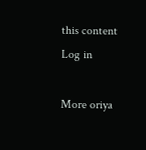this content
Log in

More oriya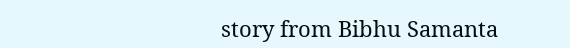story from Bibhu Samanta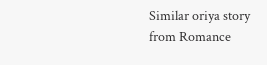Similar oriya story from Romance